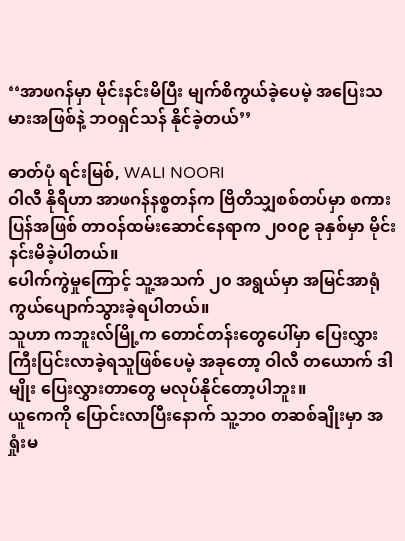‘‘အာဖဂန်မှာ မိုင်းနင်းမိပြီး မျက်စိကွယ်ခဲ့ပေမဲ့ အပြေးသမားအဖြစ်နဲ့ ဘဝရှင်သန် နိုင်ခဲ့တယ်’’

ဓာတ်ပုံ ရင်းမြစ်, WALI NOORI
ဝါလီ နိုရီဟာ အာဖဂန်နစ္စတန်က ဗြိတိသျှစစ်တပ်မှာ စကားပြန်အဖြစ် တာဝန်ထမ်းဆောင်နေရာက ၂၀၀၉ ခုနှစ်မှာ မိုင်းနင်းမိခဲ့ပါတယ်။
ပေါက်ကွဲမှုကြောင့် သူ့အသက် ၂၀ အရွယ်မှာ အမြင်အာရုံ ကွယ်ပျောက်သွားခဲ့ရပါတယ်။
သူဟာ ကဘူးလ်မြို့က တောင်တန်းတွေပေါ်မှာ ပြေးလွှား ကြီးပြင်းလာခဲ့ရသူဖြစ်ပေမဲ့ အခုတော့ ဝါလီ တယောက် ဒါမျိုး ပြေးလွှားတာတွေ မလုပ်နိုင်တော့ပါဘူး။
ယူကေကို ပြောင်းလာပြီးနောက် သူ့ဘဝ တဆစ်ချိုးမှာ အရှုံးမ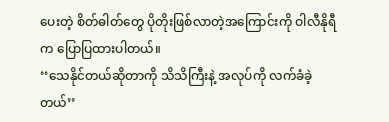ပေးတဲ့ စိတ်ဓါတ်တွေ ပိုတိုးဖြစ်လာတဲ့အကြောင်းကို ဝါလီနိုရီက ပြောပြထားပါတယ်။
‘‘သေနိုင်တယ်ဆိုတာကို သိသိကြီးနဲ့ အလုပ်ကို လက်ခံခဲ့တယ်’’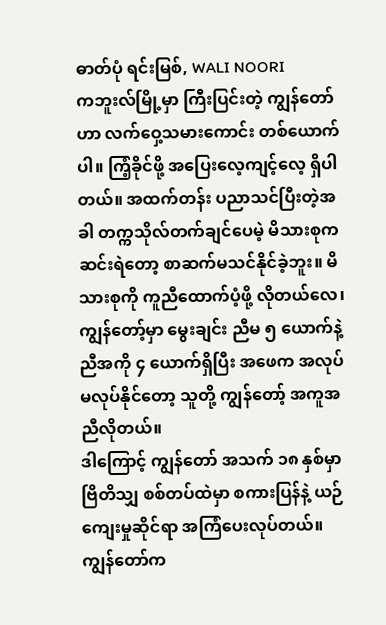ဓာတ်ပုံ ရင်းမြစ်, WALI NOORI
ကဘူးလ်မြို့မှာ ကြီးပြင်းတဲ့ ကျွန်တော်ဟာ လက်ဝှေ့သမားကောင်း တစ်ယောက်ပါ။ ကြံ့ခိုင်ဖို့ အပြေးလေ့ကျင့်လေ့ ရှိပါတယ်။ အထက်တန်း ပညာသင်ပြီးတဲ့အခါ တက္ကသိုလ်တက်ချင်ပေမဲ့ မိသားစုက ဆင်းရဲတော့ စာဆက်မသင်နိုင်ခဲ့ဘူး။ မိသားစုကို ကူညီထောက်ပံ့ဖို့ လိုတယ်လေ၊ ကျွန်တော့်မှာ မွေးချင်း ညီမ ၅ ယောက်နဲ့ ညီအကို ၄ ယောက်ရှိပြီး အဖေက အလုပ်မလုပ်နိုင်တော့ သူတို့ ကျွန်တော့် အကူအညီလိုတယ်။
ဒါကြောင့် ကျွန်တော် အသက် ၁၈ နှစ်မှာ ဗြိတိသျှ စစ်တပ်ထဲမှာ စကားပြန်နဲ့ ယဉ်ကျေးမှုဆိုင်ရာ အကြံပေးလုပ်တယ်။ ကျွန်တော်က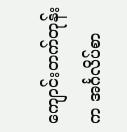ကျောင်းတက်တုန်းက အင်္ဂလိပ်စာ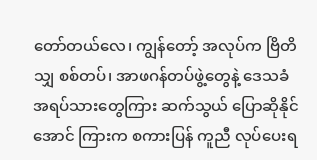တော်တယ်လေ၊ ကျွန်တော့် အလုပ်က ဗြိတိသျှ စစ်တပ်၊ အာဖဂန်တပ်ဖွဲ့တွေနဲ့ ဒေသခံ အရပ်သားတွေကြား ဆက်သွယ် ပြောဆိုနိုင်အောင် ကြားက စကားပြန် ကူညီ လုပ်ပေးရ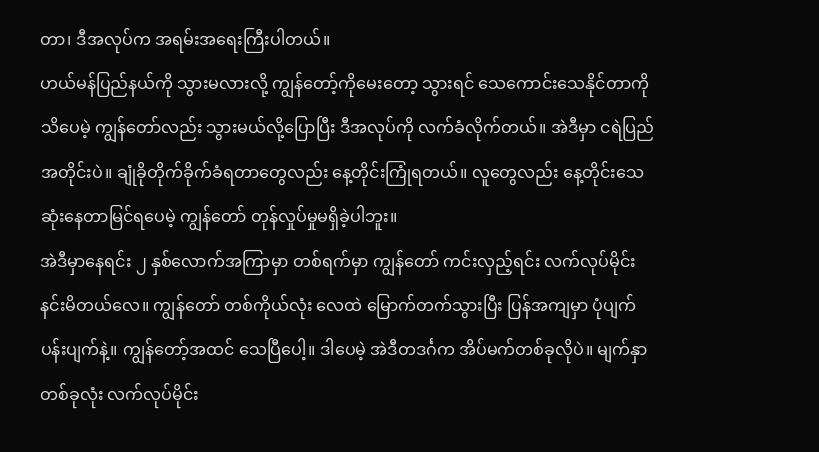တာ၊ ဒီအလုပ်က အရမ်းအရေးကြီးပါတယ်။
ဟယ်မန်ပြည်နယ်ကို သွားမလားလို့ ကျွန်တော့်ကိုမေးတော့ သွားရင် သေကောင်းသေနိုင်တာကို သိပေမဲ့ ကျွန်တော်လည်း သွားမယ်လို့ပြောပြီး ဒီအလုပ်ကို လက်ခံလိုက်တယ်။ အဲဒီမှာ ငရဲပြည်အတိုင်းပဲ။ ချုံခိုတိုက်ခိုက်ခံရတာတွေလည်း နေ့တိုင်းကြုံရတယ်။ လူတွေလည်း နေ့တိုင်းသေဆုံးနေတာမြင်ရပေမဲ့ ကျွန်တော် တုန်လှုပ်မှုမရှိခဲ့ပါဘူး။
အဲဒီမှာနေရင်း ၂ နှစ်လောက်အကြာမှာ တစ်ရက်မှာ ကျွန်တော် ကင်းလှည့်ရင်း လက်လုပ်မိုင်း နင်းမိတယ်လေ။ ကျွန်တော် တစ်ကိုယ်လုံး လေထဲ မြောက်တက်သွားပြီး ပြန်အကျမှာ ပုံပျက်ပန်းပျက်နဲ့။ ကျွန်တော့်အထင် သေပြီပေါ့။ ဒါပေမဲ့ အဲဒီတဒင်္ဂက အိပ်မက်တစ်ခုလိုပဲ။ မျက်နှာတစ်ခုလုံး လက်လုပ်မိုင်း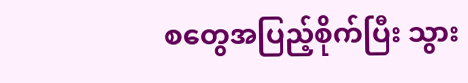စတွေအပြည့်စိုက်ပြီး သွား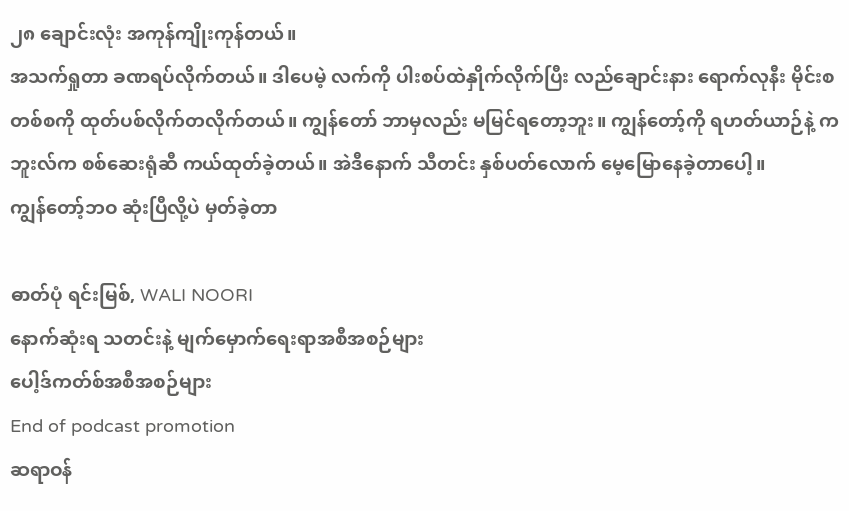၂၈ ချောင်းလုံး အကုန်ကျိုးကုန်တယ်။
အသက်ရှုတာ ခဏရပ်လိုက်တယ်။ ဒါပေမဲ့ လက်ကို ပါးစပ်ထဲနှိုက်လိုက်ပြီး လည်ချောင်းနား ရောက်လုနီး မိုင်းစ တစ်စကို ထုတ်ပစ်လိုက်တလိုက်တယ်။ ကျွန်တော် ဘာမှလည်း မမြင်ရတော့ဘူး။ ကျွန်တော့်ကို ရဟတ်ယာဉ်နဲ့ ကဘူးလ်က စစ်ဆေးရုံဆီ ကယ်ထုတ်ခဲ့တယ်။ အဲဒီနောက် သီတင်း နှစ်ပတ်လောက် မေ့မြောနေခဲ့တာပေါ့။
ကျွန်တော့်ဘဝ ဆုံးပြီလို့ပဲ မှတ်ခဲ့တာ

ဓာတ်ပုံ ရင်းမြစ်, WALI NOORI
နောက်ဆုံးရ သတင်းနဲ့ မျက်မှောက်ရေးရာအစီအစဉ်များ
ပေါ့ဒ်ကတ်စ်အစီအစဉ်များ
End of podcast promotion
ဆရာဝန်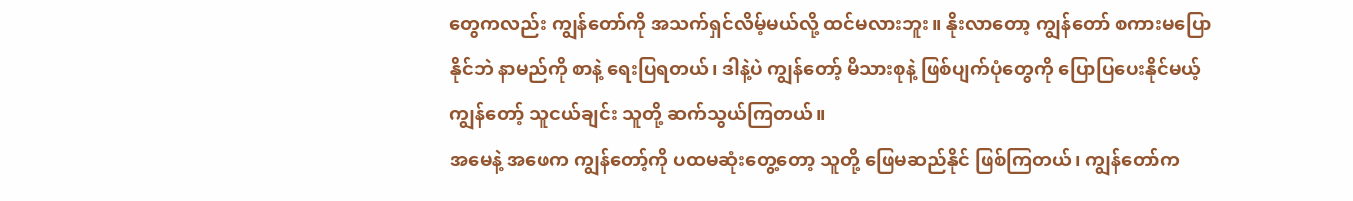တွေကလည်း ကျွန်တော်ကို အသက်ရှင်လိမ့်မယ်လို့ ထင်မလားဘူး။ နိုးလာတော့ ကျွန်တော် စကားမပြောနိုင်ဘဲ နာမည်ကို စာနဲ့ ရေးပြရတယ်၊ ဒါနဲ့ပဲ ကျွန်တော့် မိသားစုနဲ့ ဖြစ်ပျက်ပုံတွေကို ပြောပြပေးနိုင်မယ့် ကျွန်တော့် သူငယ်ချင်း သူတို့ ဆက်သွယ်ကြတယ်။
အမေနဲ့ အဖေက ကျွန်တော့်ကို ပထမဆုံးတွေ့တော့ သူတို့ ဖြေမဆည်နိုင် ဖြစ်ကြတယ်၊ ကျွန်တော်က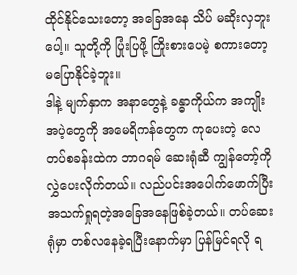ထိုင်နိုင်သေးတော့ အခြေအနေ သိပ် မဆိုးလှဘူးပေါ့။ သူတို့ကို ပြုံးပြဖို့ ကြိုးစားပေမဲ့ စကားတော့ မပြောနိုင်ခဲ့ဘူး။
ဒါနဲ့ မျက်နှာက အနာတွေနဲ့ ခန္ဓာကိုယ်က အကျိုးအပဲ့တွေကို အမေရိကန်တွေက ကုပေးတဲ့ လေတပ်စခန်းထဲက ဘာဂရမ် ဆေးရုံဆီ ကျွန်တော့်ကို လွှဲပေးလိုက်တယ်။ လည်ပင်းအပေါက်ဖောက်ပြီး အသက်ရှုရတဲ့အခြေအနေဖြစ်ခဲ့တယ်။ တပ်ဆေးရုံမှာ တစ်လနေခဲ့ရပြီးနောက်မှာ ပြန်မြင်ရလို ရ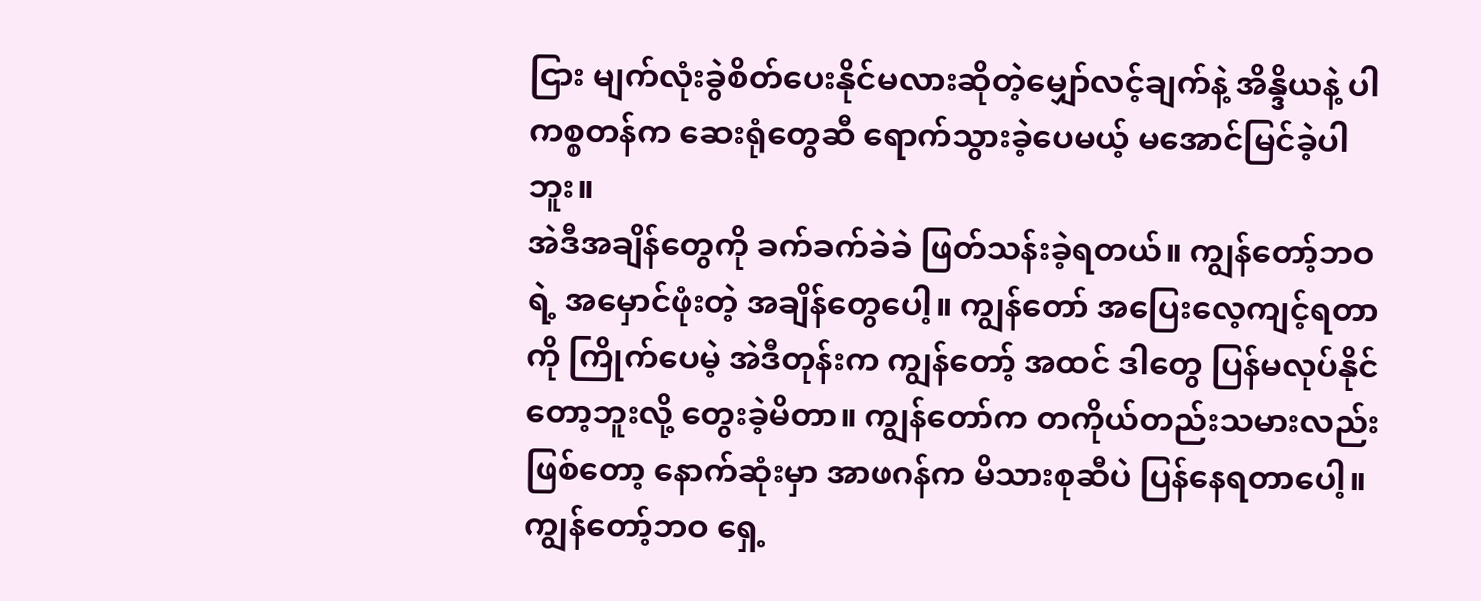ငြား မျက်လုံးခွဲစိတ်ပေးနိုင်မလားဆိုတဲ့မျှော်လင့်ချက်နဲ့ အိန္ဒိယနဲ့ ပါကစ္စတန်က ဆေးရုံတွေဆီ ရောက်သွားခဲ့ပေမယ့် မအောင်မြင်ခဲ့ပါဘူး။
အဲဒီအချိန်တွေကို ခက်ခက်ခဲခဲ ဖြတ်သန်းခဲ့ရတယ်။ ကျွန်တော့်ဘဝရဲ့ အမှောင်ဖုံးတဲ့ အချိန်တွေပေါ့။ ကျွန်တော် အပြေးလေ့ကျင့်ရတာကို ကြိုက်ပေမဲ့ အဲဒီတုန်းက ကျွန်တော့် အထင် ဒါတွေ ပြန်မလုပ်နိုင်တော့ဘူးလို့ တွေးခဲ့မိတာ။ ကျွန်တော်က တကိုယ်တည်းသမားလည်းဖြစ်တော့ နောက်ဆုံးမှာ အာဖဂန်က မိသားစုဆီပဲ ပြန်နေရတာပေါ့။ ကျွန်တော့်ဘဝ ရှေ့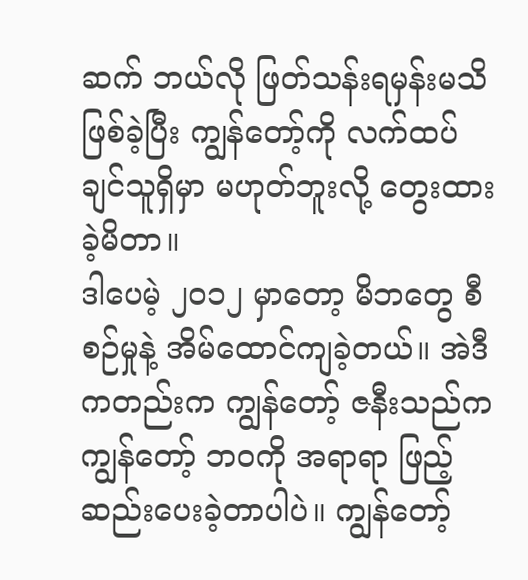ဆက် ဘယ်လို ဖြတ်သန်းရမှန်းမသိ ဖြစ်ခဲ့ပြီး ကျွန်တော့်ကို လက်ထပ်ချင်သူရှိမှာ မဟုတ်ဘူးလို့ တွေးထားခဲ့မိတာ။
ဒါပေမဲ့ ၂၀၁၂ မှာတော့ မိဘတွေ စီစဉ်မှုနဲ့ အိမ်ထောင်ကျခဲ့တယ်။ အဲဒီကတည်းက ကျွန်တော့် ဇနီးသည်က ကျွန်တော့် ဘဝကို အရာရာ ဖြည့်ဆည်းပေးခဲ့တာပါပဲ။ ကျွန်တော့်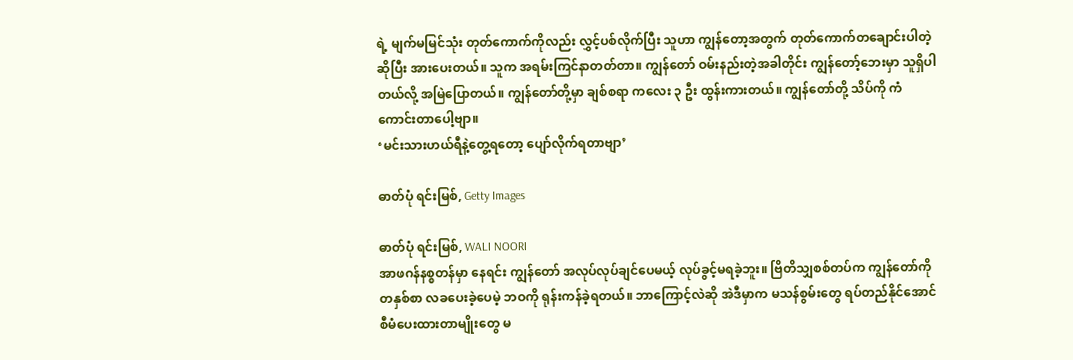ရဲ့ မျက်မမြင်သုံး တုတ်ကောက်ကိုလည်း လွှင့်ပစ်လိုက်ပြီး သူဟာ ကျွန်တော့အတွက် တုတ်ကောက်တချောင်းပါတဲ့ဆိုပြီး အားပေးတယ်။ သူက အရမ်းကြင်နာတတ်တာ။ ကျွန်တော် ဝမ်းနည်းတဲ့အခါတိုင်း ကျွန်တော့်ဘေးမှာ သူရှိပါတယ်လို့ အမြဲပြောတယ်။ ကျွန်တော်တို့မှာ ချစ်စရာ ကလေး ၃ ဦး ထွန်းကားတယ်။ ကျွန်တော်တို့ သိပ်ကို ကံကောင်းတာပေါ့ဗျာ။
‘မင်းသားဟယ်ရီနဲ့တွေ့ရတော့ ပျော်လိုက်ရတာဗျာ’

ဓာတ်ပုံ ရင်းမြစ်, Getty Images

ဓာတ်ပုံ ရင်းမြစ်, WALI NOORI
အာဖဂန်နစ္စတန်မှာ နေရင်း ကျွန်တော် အလုပ်လုပ်ချင်ပေမယ့် လုပ်ခွင့်မရခဲ့ဘူး။ ဗြိတိသျှစစ်တပ်က ကျွန်တော်ကို တနှစ်စာ လခပေးခဲ့ပေမဲ့ ဘဝကို ရုန်းကန်ခဲ့ရတယ်။ ဘာကြောင့်လဲဆို အဲဒီမှာက မသန်စွမ်းတွေ ရပ်တည်နိုင်အောင် စီမံပေးထားတာမျိုးတွေ မ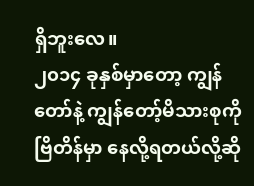ရှိဘူးလေ။
၂၀၁၄ ခုနှစ်မှာတော့ ကျွန်တော်နဲ့ ကျွန်တော့်မိသားစုကို ဗြိတိန်မှာ နေလို့ရတယ်လို့ဆို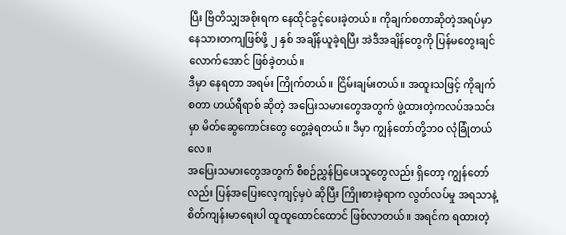ပြီး ဗြိတိသျှအစိုးရက နေထိုင်ခွင့်ပေးခဲ့တယ်။ ကိုချက်စတာဆိုတဲ့အရပ်မှာ နေသားတကျဖြစ်ဖို့ ၂ နှစ် အချိန်ယူခဲ့ရပြီး အဲဒီအချိန်တွေကို ပြန်မတွေးချင်လောက်အောင် ဖြစ်ခဲ့တယ်။
ဒီမှာ နေရတာ အရမ်း ကြိုက်တယ်။ ငြိမ်းချမ်းတယ်။ အထူးသဖြင့် ကိုချက်စတာ ဟယ်ရီရာစ် ဆိုတဲ့ အပြေးသမားတွေအတွက် ဖွဲ့ထားတဲ့ကလပ်အသင်းမှာ မိတ်ဆွေကောင်းတွေ တွေ့ခဲ့ရတယ်။ ဒီမှာ ကျွန်တော်တို့ဘဝ လုံခြုံတယ်လေ။
အပြေးသမားတွေအတွက် စီစဉ်ညွှန်ပြပေးသူတွေလည်း ရှိတော့ ကျွန်တော်လည်း ပြန်အပြေးလေ့ကျင့်မှပဲ ဆိုပြီး ကြိုးစားခဲ့ရာက လွတ်လပ်မှု အရသာနဲ့ စိတ်ကျန်းမာရေးပါ ထူထူထောင်ထောင် ဖြစ်လာတယ်။ အရင်က ရထားတဲ့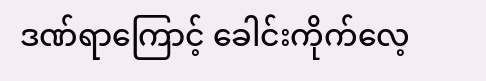ဒဏ်ရာကြောင့် ခေါင်းကိုက်လေ့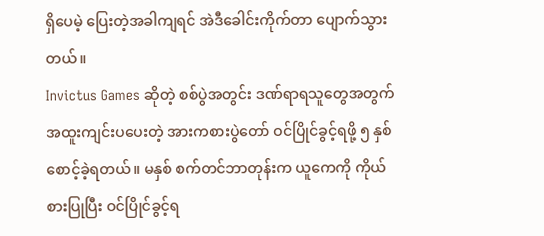ရှိပေမဲ့ ပြေးတဲ့အခါကျရင် အဲဒီခေါင်းကိုက်တာ ပျောက်သွားတယ်။
Invictus Games ဆိုတဲ့ စစ်ပွဲအတွင်း ဒဏ်ရာရသူတွေအတွက် အထူးကျင်းပပေးတဲ့ အားကစားပွဲတော် ဝင်ပြိုင်ခွင့်ရဖို့ ၅ နှစ် စောင့်ခဲ့ရတယ်။ မနှစ် စက်တင်ဘာတုန်းက ယူကေကို ကိုယ်စားပြုပြီး ဝင်ပြိုင်ခွင့်ရ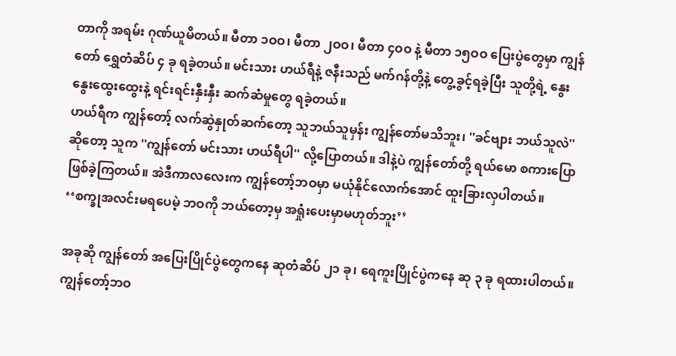တာကို အရမ်း ဂုဏ်ယူမိတယ်။ မီတာ ၁ဝဝ၊ မီတာ ၂ဝဝ၊ မီတာ ၄ဝဝ နဲ့ မီတာ ၁၅ဝဝ ပြေးပွဲတွေမှာ ကျွန်တော် ရွှေတံဆိပ် ၄ ခု ရခဲ့တယ်။ မင်းသား ဟယ်ရီနဲ့ ဇနီးသည် မက်ဂန်တို့နဲ့ တွေ့ခွင့်ရခဲ့ပြီး သူတို့ရဲ့ နွေးနွေးထွေးထွေးနဲ့ ရင်းရင်းနှီးနှီး ဆက်ဆံမှုတွေ ရခဲ့တယ်။
ဟယ်ရီက ကျွန်တော့် လက်ဆွဲနှုတ်ဆက်တော့ သူဘယ်သူမှန်း ကျွန်တော်မသိဘူး၊ ''ခင်ဗျား ဘယ်သူလဲ'' ဆိုတော့ သူက ''ကျွန်တော် မင်းသား ဟယ်ရီပါ'' လို့ပြောတယ်။ ဒါနဲ့ပဲ ကျွန်တော်တို့ ရယ်မော စကားပြောဖြစ်ခဲ့ကြတယ်။ အဲဒီကာလလေးက ကျွန်တော့်ဘဝမှာ မယုံနိုင်လောက်အောင် ထူးခြားလှပါတယ်။
‘‘စက္ခုအလင်းမရပေမဲ့ ဘဝကို ဘယ်တော့မှ အရှုံးပေးမှာမဟုတ်ဘူး’’

အခုဆို ကျွန်တော် အပြေးပြိုင်ပွဲတွေကနေ ဆုတံဆိပ် ၂၁ ခု၊ ရေကူးပြိုင်ပွဲကနေ ဆု ၃ ခု ရထားပါတယ်။ ကျွန်တော့်ဘဝ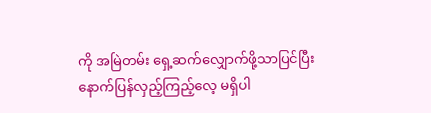ကို အမြဲတမ်း ရှေ့ဆက်လျှောက်ဖို့သာပြင်ပြီး နောက်ပြန်လှည့်ကြည့်လေ့ မရှိပါ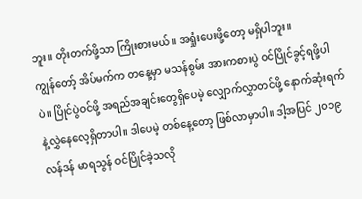ဘူး။ တိုးတက်ဖို့သာ ကြိုးစားမယ်။ အရှုံးပေးဖို့တော့ မရှိပါဘူး။
ကျွန်တော့် အိပ်မက်က တနေ့မှာ မသန်စွမ်း အားကစားပွဲ ဝင်ပြိုင်ခွင့်ရဖို့ပါပဲ။ ပြိုင်ပွဲဝင်ဖို့ အရည်အချင်းတွေရှိပေမဲ့ လျှောက်လွှာတင်ဖို့ နောက်ဆုံးရက်နဲ့လွှဲနေလေ့ရှိတာပါ။ ဒါပေမဲ့ တစ်နေ့တော့ ဖြစ်လာမှာပါ။ ဒါ့အပြင် ၂၀၁၉ လန်ဒန် မာရသွန် ဝင်ပြိုင်ခဲ့သလို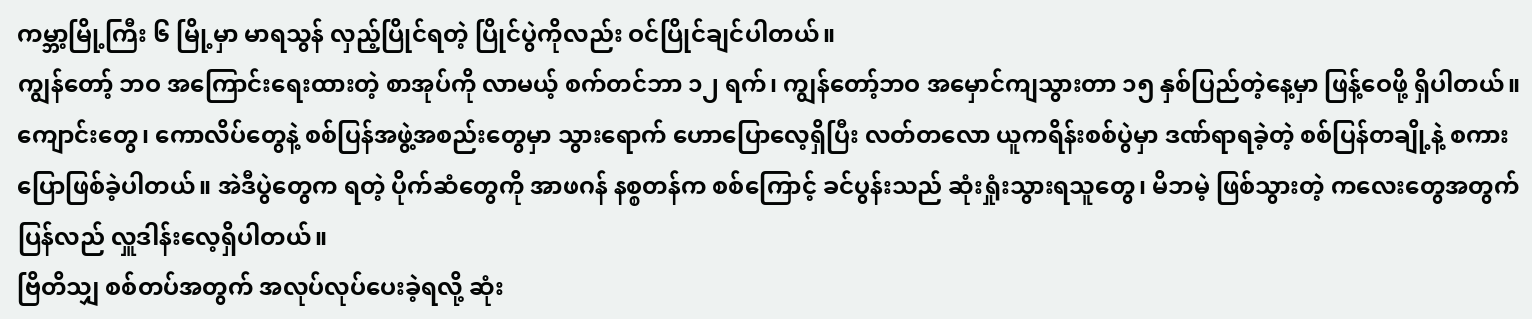ကမ္ဘာ့မြို့ကြီး ၆ မြို့မှာ မာရသွန် လှည့်ပြိုင်ရတဲ့ ပြိုင်ပွဲကိုလည်း ဝင်ပြိုင်ချင်ပါတယ်။
ကျွန်တော့် ဘဝ အကြောင်းရေးထားတဲ့ စာအုပ်ကို လာမယ့် စက်တင်ဘာ ၁၂ ရက်၊ ကျွန်တော့်ဘဝ အမှောင်ကျသွားတာ ၁၅ နှစ်ပြည်တဲ့နေ့မှာ ဖြန့်ဝေဖို့ ရှိပါတယ်။ ကျောင်းတွေ၊ ကောလိပ်တွေနဲ့ စစ်ပြန်အဖွဲ့အစည်းတွေမှာ သွားရောက် ဟောပြောလေ့ရှိပြီး လတ်တလော ယူကရိန်းစစ်ပွဲမှာ ဒဏ်ရာရခဲ့တဲ့ စစ်ပြန်တချို့နဲ့ စကားပြောဖြစ်ခဲ့ပါတယ်။ အဲဒီပွဲတွေက ရတဲ့ ပိုက်ဆံတွေကို အာဖဂန် နစ္စတန်က စစ်ကြောင့် ခင်ပွန်းသည် ဆုံးရှုံးသွားရသူတွေ၊ မိဘမဲ့ ဖြစ်သွားတဲ့ ကလေးတွေအတွက် ပြန်လည် လှူဒါန်းလေ့ရှိပါတယ်။
ဗြိတိသျှ စစ်တပ်အတွက် အလုပ်လုပ်ပေးခဲ့ရလို့ ဆုံး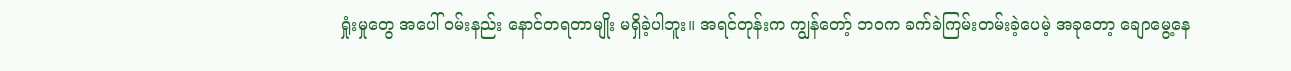ရှုံးမှုတွေ အပေါ် ဝမ်းနည်း နောင်တရတာမျိုး မရှိခဲ့ပါဘူး။ အရင်တုန်းက ကျွန်တော့် ဘဝက ခက်ခဲကြမ်းတမ်းခဲ့ပေမဲ့ အခုတော့ ချောမွေ့နေ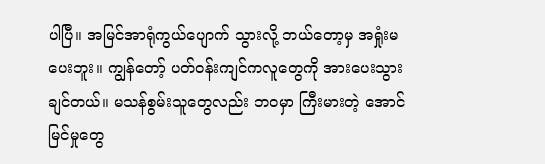ပါပြီ။ အမြင်အာရုံကွယ်ပျောက် သွားလို့ ဘယ်တော့မှ အရှုံးမပေးဘူး။ ကျွန်တော့် ပတ်ဝန်းကျင်ကလူတွေကို အားပေးသွားချင်တယ်။ မသန်စွမ်းသူတွေလည်း ဘဝမှာ ကြီးမားတဲ့ အောင်မြင်မှုတွေ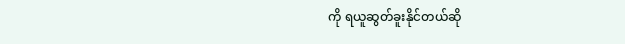ကို ရယူဆွတ်ခူးနိုင်တယ်ဆို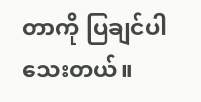တာကို ပြချင်ပါသေးတယ်။